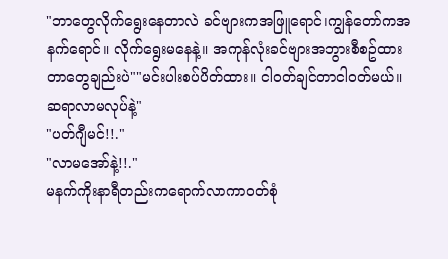"ဘာတွေလိုက်ရွေးနေတာလဲ ခင်ဗျားကအဖြူရောင်၊ကျွန်တော်ကအနက်ရောင်။ လိုက်ရွေးမနေနဲ့။ အကုန်လုံးခင်ဗျားအဘွားစီစဥ်ထားတာတွေချည်းပဲ""မင်းပါးစပ်ပိတ်ထား။ ငါဝတ်ချင်တာငါဝတ်မယ်။ ဆရာလာမလုပ်နဲ့"
"ပတ်ဂျီမင်!!."
"လာမအော်နဲ့!!."
မနက်ကိုးနာရီတည်းကရောက်လာကာဝတ်စုံ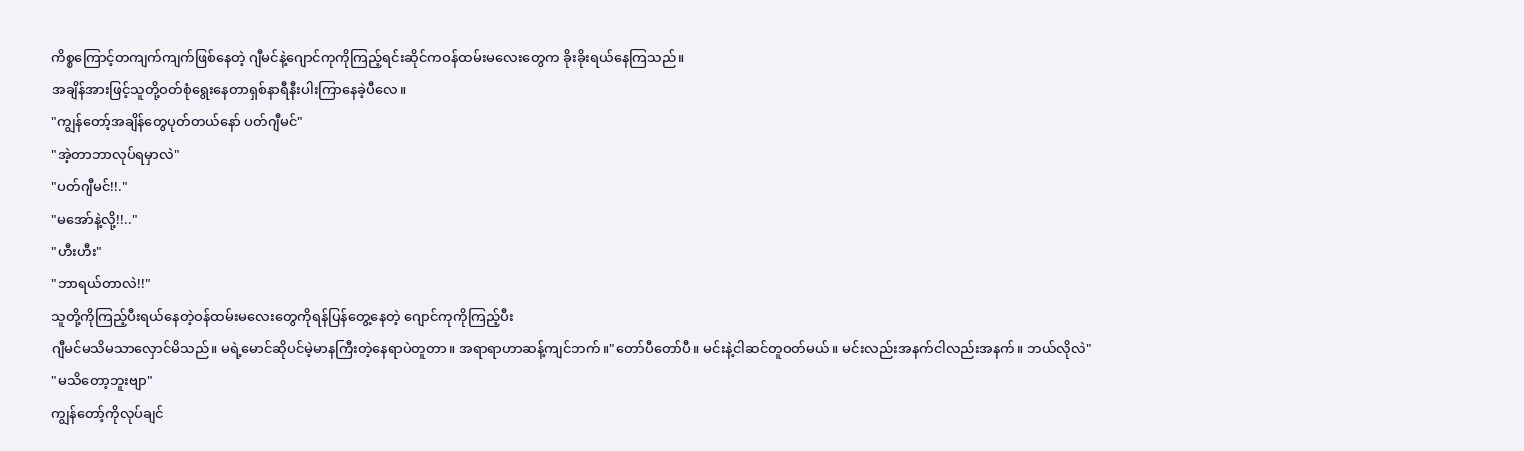ကိစ္စကြောင့်တကျက်ကျက်ဖြစ်နေတဲ့ ဂျီမင်နဲ့ဂျောင်ကုကိုကြည့်ရင်းဆိုင်ကဝန်ထမ်းမလေးတွေက ခိုးခိုးရယ်နေကြသည်။
အချိန်အားဖြင့်သူတို့ဝတ်စုံရွေးနေတာရှစ်နာရီနီးပါးကြာနေခဲ့ပီလေ။
"ကျွန်တော့်အချိန်တွေပုတ်တယ်နော် ပတ်ဂျီမင်"
"အဲ့တာဘာလုပ်ရမှာလဲ"
"ပတ်ဂျီမင်!!."
"မအော်နဲ့လို့!!.."
"ဟီးဟီး"
"ဘာရယ်တာလဲ!!"
သူတို့ကိုကြည့်ပီးရယ်နေတဲ့ဝန်ထမ်းမလေးတွေကိုရန်ပြန်တွေ့နေတဲ့ ဂျောင်ကုကိုကြည့်ပီး
ဂျီမင်မသိမသာလှောင်မိသည်။ မရဲ့မောင်ဆိုပင်မဲ့မာနကြီးတဲ့နေရာပဲတူတာ။ အရာရာဟာဆန့်ကျင်ဘက်။"တော်ပီတော်ပီ။ မင်းနဲ့ငါဆင်တူဝတ်မယ်။ မင်းလည်းအနက်ငါလည်းအနက်။ ဘယ်လိုလဲ"
"မသိတော့ဘူးဗျာ"
ကျွန်တော့်ကိုလုပ်ချင်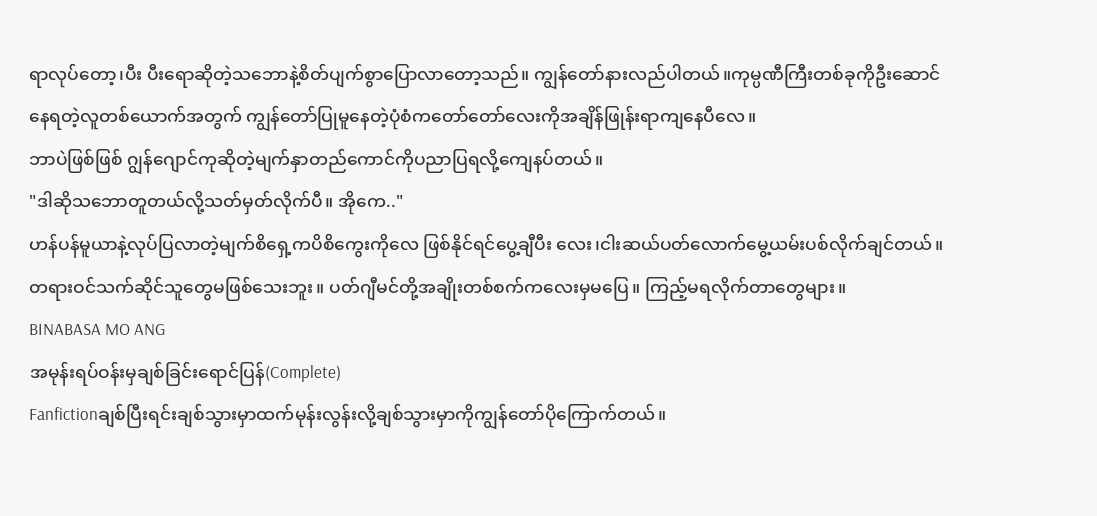ရာလုပ်တော့၊ပီး ပီးရောဆိုတဲ့သဘောနဲ့စိတ်ပျက်စွာပြောလာတော့သည်။ ကျွန်တော်နားလည်ပါတယ်။ကုမ္ပဏီကြီးတစ်ခုကိုဦးဆောင်နေရတဲ့လူတစ်ယောက်အတွက် ကျွန်တော်ပြုမူနေတဲ့ပုံစံကတော်တော်လေးကိုအချိန်ဖြုန်းရာကျနေပီလေ။
ဘာပဲဖြစ်ဖြစ် ဂျွန်ဂျောင်ကုဆိုတဲ့မျက်နှာတည်ကောင်ကိုပညာပြရလို့ကျေနပ်တယ်။
"ဒါဆိုသဘောတူတယ်လို့သတ်မှတ်လိုက်ပီ။ အိုကေ.."
ဟန်ပန်မူယာနဲ့လုပ်ပြလာတဲ့မျက်စိရှေ့ကပိစိကွေးကိုလေ ဖြစ်နိုင်ရင်ပွေ့ချီပီး လေး၊ငါးဆယ်ပတ်လောက်မွေ့ယမ်းပစ်လိုက်ချင်တယ်။ တရားဝင်သက်ဆိုင်သူတွေမဖြစ်သေးဘူး။ ပတ်ဂျီမင်တို့အချိုးတစ်စက်ကလေးမှမပြေ။ ကြည့်မရလိုက်တာတွေများ။
BINABASA MO ANG
အမုန်းရပ်ဝန်းမှချစ်ခြင်းရောင်ပြန်(Complete)
Fanfictionချစ်ပြီးရင်းချစ်သွားမှာထက်မုန်းလွန်းလို့ချစ်သွားမှာကိုကျွန်တော်ပိုကြောက်တယ်။